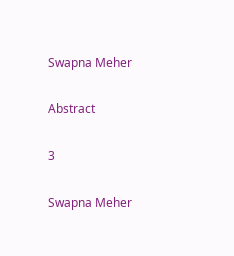Swapna Meher

Abstract

3

Swapna Meher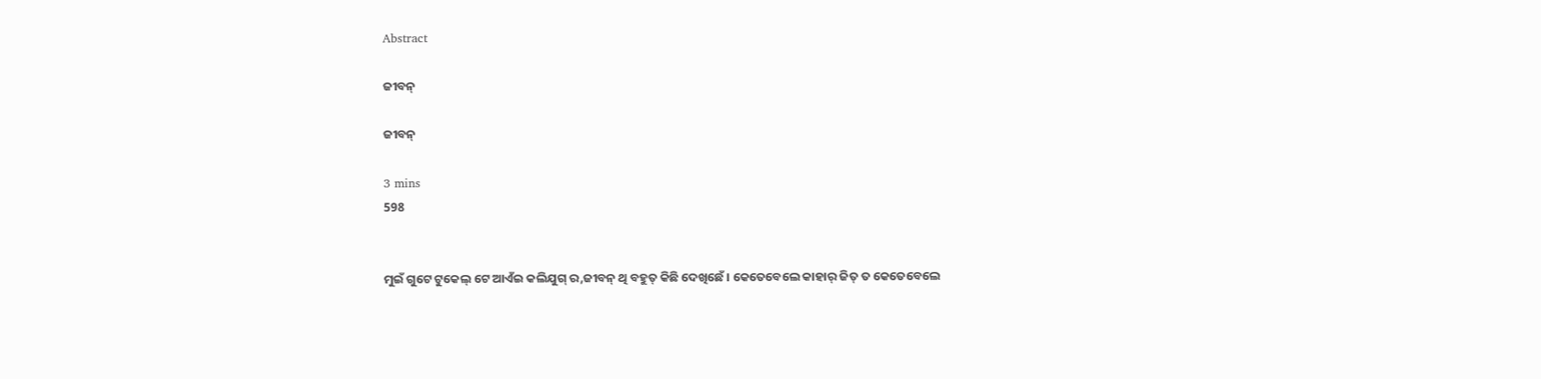Abstract

ଜୀବନ୍

ଜୀବନ୍

3 mins
598


ମୁଇଁ ଗୁଟେ ଟୁକେଲ୍ ଟେ ଆଏଁଇ କଲିଯୁଗ୍ ର,ଜୀବନ୍ ଥି ବହୁତ୍ କିଛି ଦେଖିଛେଁ। କେତେବେଲେ କାହାର୍ ଜିତ୍ ତ କେତେବେଲେ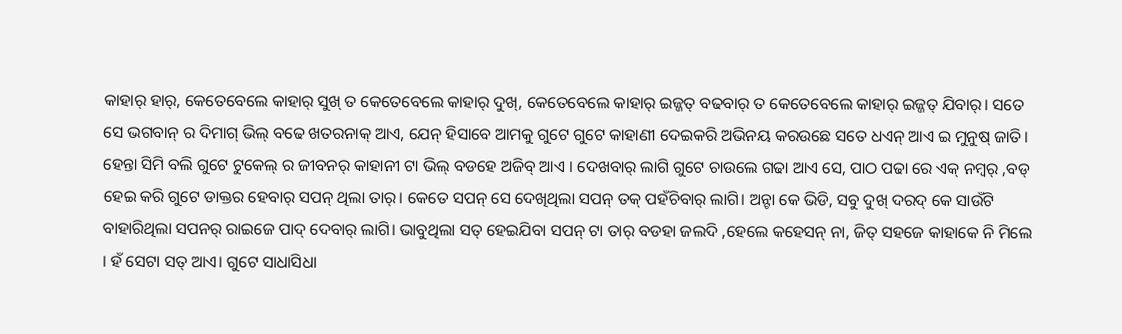କାହାର୍ ହାର୍, କେତେବେଲେ କାହାର୍ ସୁଖ୍ ତ କେତେବେଲେ କାହାର୍ ଦୁଖ୍, କେତେବେଲେ କାହାର୍ ଇଜ୍ଜତ୍ ବଢବାର୍ ତ କେତେବେଲେ କାହାର୍ ଇଜ୍ଜତ୍ ଯିବାର୍। ସତେ ସେ ଭଗବାନ୍ ର ଦିମାଗ୍ ଭିଲ୍ ବଢେ ଖତରନାକ୍ ଆଏ, ଯେନ୍ ହିସାବେ ଆମକୁ ଗୁଟେ ଗୁଟେ କାହାଣୀ ଦେଇକରି ଅଭିନୟ କରଉଛେ ସତେ ଧଏନ୍ ଆଏ ଇ ମୁନୁଷ୍ ଜାତି। ହେନ୍ତା ସିମି ବଲି ଗୁଟେ ଟୁକେଲ୍ ର ଜୀବନର୍ କାହାନୀ ଟା ଭିଲ୍ ବଡହେ ଅଜିବ୍ ଆଏ । ଦେଖବାର୍ ଲାଗି ଗୁଟେ ଚାଉଲେ ଗଢା ଆଏ ସେ, ପାଠ ପଢା ରେ ଏକ୍ ନମ୍ବର୍ ,ବଡ୍ ହେଇ କରି ଗୁଟେ ଡାକ୍ତର ହେବାର୍ ସପନ୍ ଥିଲା ତାର୍। କେତେ ସପନ୍ ସେ ଦେଖିଥିଲା ସପନ୍ ତକ୍ ପହଁଚିବାର୍ ଲାଗି। ଅନ୍ଟା କେ ଭିଡି, ସବୁ ଦୁଖ୍ ଦରଦ୍ କେ ସାଉଁଟି ବାହାରିଥିଲା ସପନର୍ ରାଇଜେ ପାଦ୍ ଦେବାର୍ ଲାଗି। ଭାବୁଥିଲା ସତ୍ ହେଇଯିବା ସପନ୍ ଟା ତାର୍ ବଡହା ଜଲଦି ,ହେଲେ କହେସନ୍ ନା, ଜିତ୍ ସହଜେ କାହାକେ ନି ମିଲେ । ହଁ ସେଟା ସତ୍ ଆଏ। ଗୁଟେ ସାଧାସିଧା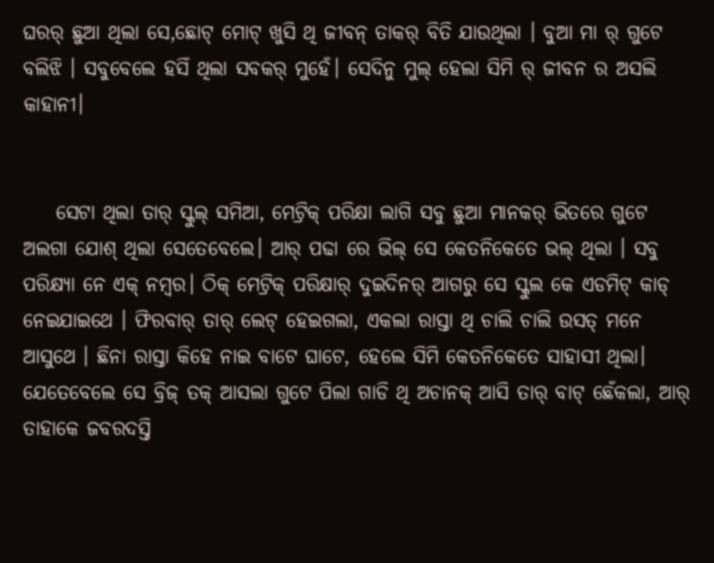ଘରର୍ ଛୁଆ ଥିଲା ସେ,ଛୋଟ୍ ମୋଟ୍ ଖୁସି ଥି ଜୀବନ୍ ତାକର୍ ବିତି ଯାଉଥିଲା । ବୁଆ ମା ର୍ ଗୁଟେ ବଲିଝି । ସବୁବେଲେ ହସିଁ ଥିଲା ସବକର୍ ମୁହେଁ। ସେଦିନୁ ମୁଲ୍ ହେଲା ସିମି ର୍ ଜୀବନ ର ଅସଲି କାହାନୀ।


    ସେଟା ଥିଲା ତାର୍ ସ୍କୁଲ୍ ସମିଆ, ମେଟ୍ରିକ୍ ପରିକ୍ଷା ଲାଗି ସବୁ ଛୁଆ ମାନକର୍ ଭିତରେ ଗୁଟେ ଅଲଗା ଯୋଶ୍ ଥିଲା ସେତେବେଲେ। ଆର୍ ପଢା ରେ ଭିଲ୍ ସେ କେତନିକେତେ ଭଲ୍ ଥିଲା । ସବୁ ପରିକ୍ଷ୍ୟା ନେ ଏକ୍ ନମ୍ବର। ଠିକ୍ ମେଟ୍ରିକ୍ ପରିକ୍ଷାର୍ ଦୁଇଦିନର୍ ଆଗରୁ ସେ ସ୍କୁଲ କେ ଏଡମିଟ୍ କାଡ୍ ନେଇଯାଇଥେ । ଫିରବାର୍ ତାର୍ ଲେଟ୍ ହେଇଗଲା, ଏକଲା ରାସ୍ତା ଥି ଚାଲି ଚାଲି ଉସତ୍ ମନେ ଆସୁଥେ । ଛିନା ରାସ୍ତା କିହେ ନାଇ ବାଟେ ଘାଟେ, ହେଲେ ସିମି କେତନିକେତେ ସାହାସୀ ଥିଲା। ଯେତେବେଲେ ସେ ବ୍ରିଜ୍ ତକ୍ ଆସଲା ଗୁଟେ ପିଲା ଗାଡି ଥି ଅଚାନକ୍ ଆସି ତାର୍ ବାଟ୍ ଛେଁକଲା, ଆର୍ ତାହାକେ ଜବରଦସ୍ତି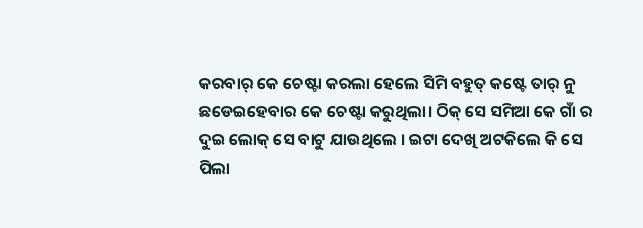କରବାର୍ କେ ଚେଷ୍ଟା କରଲା ହେଲେ ସିମି ବହୁତ୍ କଷ୍ଟେ ତାର୍ ନୁ ଛଡେଇହେବାର କେ ଚେଷ୍ଟା କରୁଥିଲା। ଠିକ୍ ସେ ସମିଆ କେ ଗାଁ ର ଦୁଇ ଲୋକ୍ ସେ ବାଟୁ ଯାଉଥିଲେ । ଇଟା ଦେଖି ଅଟକିଲେ କି ସେ ପିଲା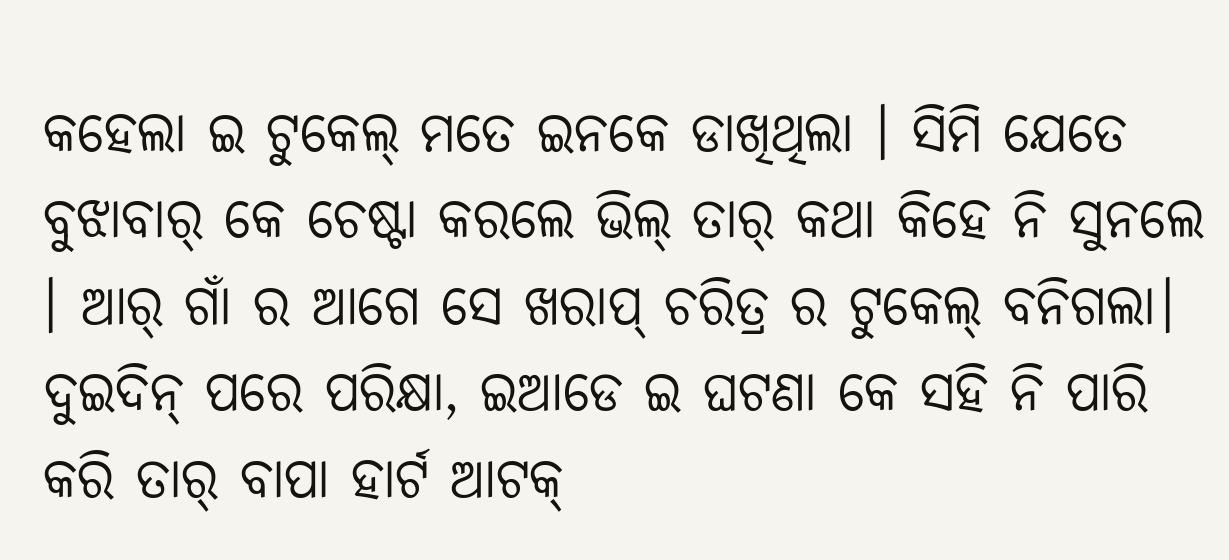କହେଲା ଇ ଟୁକେଲ୍ ମତେ ଇନକେ ଡାଖିଥିଲା । ସିମି ଯେତେ ବୁଝାବାର୍ କେ ଚେଷ୍ଟା କରଲେ ଭିଲ୍ ତାର୍ କଥା କିହେ ନି ସୁନଲେ । ଆର୍ ଗାଁ ର ଆଗେ ସେ ଖରାପ୍ ଚରିତ୍ର ର ଟୁକେଲ୍ ବନିଗଲା। ଦୁଇଦିନ୍ ପରେ ପରିକ୍ଷା, ଇଆଡେ ଇ ଘଟଣା କେ ସହି ନି ପାରି କରି ତାର୍ ବାପା ହାର୍ଟ ଆଟକ୍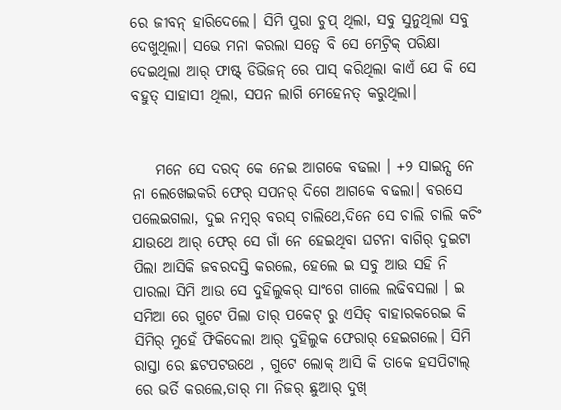ରେ ଜୀବନ୍ ହାରିଦେଲେ। ସିମି ପୁରା ଚୁପ୍ ଥିଲା, ସବୁ ସୁନୁଥିଲା ସବୁ ଦେଖୁଥିଲା। ସଭେ ମନା କରଲା ସତ୍ବେ ବି ସେ ମେଟ୍ରିକ୍ ପରିକ୍ଷା ଦେଇଥିଲା ଆର୍ ଫାଷ୍ଟ୍ ଡିଭିଜନ୍ ରେ ପାସ୍ କରିଥିଲା କାଏଁ ଯେ କି ସେ ବହୁତ୍ ସାହାସୀ ଥିଲା, ସପନ ଲାଗି ମେହେନତ୍ କରୁଥିଲା।


    ମନେ ସେ ଦରଦ୍ କେ ନେଇ ଆଗକେ ବଢଲା । +୨ ସାଇନ୍ସ ନେ ନା ଲେଖେଇକରି ଫେର୍ ସପନର୍ ଦିଗେ ଆଗକେ ବଢଲା। ବରସେ ପଲେଇଗଲା, ଦୁଇ ନମ୍ବର୍ ବରସ୍ ଚାଲିଥେ,ଦିନେ ସେ ଚାଲି ଚାଲି କଚିଂ ଯାଉଥେ ଆର୍ ଫେର୍ ସେ ଗାଁ ନେ ହେଇଥିବା ଘଟନା ବାଗିର୍ ଦୁଇଟା ପିଲା ଆସିକି ଜବରଦସ୍ତି କରଲେ, ହେଲେ ଇ ସବୁ ଆଉ ସହି ନି ପାରଲା ସିମି ଆଉ ସେ ଦୁହିଲୁକର୍ ସାଂଗେ ଗାଲେ ଲଢିବସଲା । ଇ ସମିଆ ରେ ଗୁଟେ ପିଲା ତାର୍ ପକେଟ୍ ରୁ ଏସିଡ୍ ବାହାରକରେଇ କି ସିମିର୍ ମୁହେଁ ଫିକିଦେଲା ଆର୍ ଦୁହିଲୁକ ଫେରାର୍ ହେଇଗଲେ। ସିମି ରାସ୍ତା ରେ ଛଟପଟଉଥେ , ଗୁଟେ ଲୋକ୍ ଆସି କି ତାକେ ହସପିଟାଲ୍ ରେ ଭର୍ତି କରଲେ,ତାର୍ ମା ନିଜର୍ ଛୁଆର୍ ଦୁଖ୍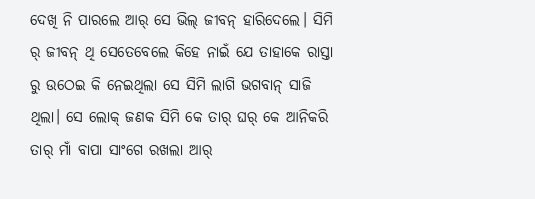ଦେଖି ନି ପାରଲେ ଆର୍ ସେ ଭିଲ୍ ଜୀବନ୍ ହାରିଦେଲେ। ସିମି ର୍ ଜୀବନ୍ ଥି ସେତେବେଲେ କିହେ ନାଇଁ ଯେ ତାହାକେ ରାସ୍ତା ରୁ ଉଠେଇ କି ନେଇଥିଲା ସେ ସିମି ଲାଗି ଭଗବାନ୍ ସାଜି ଥିଲା। ସେ ଲୋକ୍ ଜଣକ ସିମି କେ ତାର୍ ଘର୍ କେ ଆନିକରି ତାର୍ ମାଁ ବାପା ସାଂଗେ ରଖଲା ଆର୍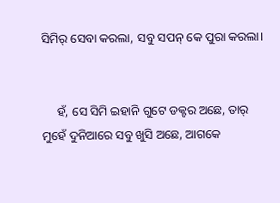ସିମିର୍ ସେବା କରଲା, ସବୁ ସପନ୍ କେ ପୁରା କରଲା।


     ହଁ, ସେ ସିମି ଇହାନି ଗୁଟେ ଡକ୍ଟର ଅଛେ, ତାର୍ ମୁହେଁ ଦୁନିଆରେ ସବୁ ଖୁସି ଅଛେ, ଆଗକେ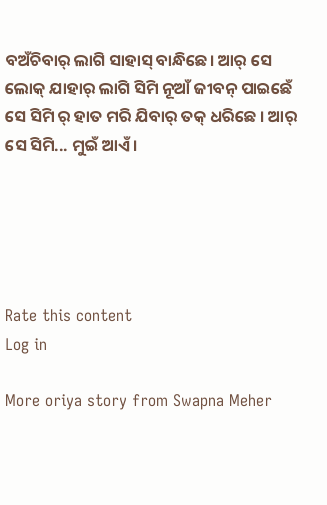ବଅଁଚିବାର୍ ଲାଗି ସାହାସ୍ ବାନ୍ଧିଛେ। ଆର୍ ସେ ଲୋକ୍ ଯାହାର୍ ଲାଗି ସିମି ନୂଆଁ ଜୀବନ୍ ପାଇଛେଁ ସେ ସିମି ର୍ ହାତ ମରି ଯିବାର୍ ତକ୍ ଧରିଛେ । ଆର୍ ସେ ସିମି... ମୁଇଁ ଆଏଁ।





Rate this content
Log in

More oriya story from Swapna Meher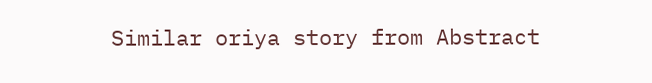Similar oriya story from Abstract